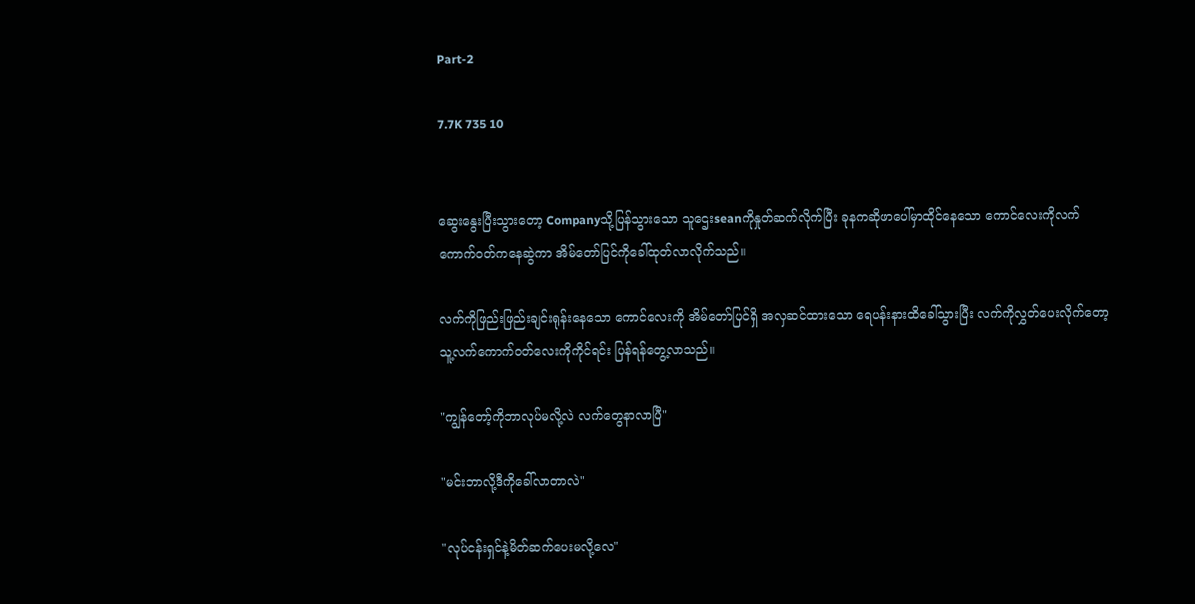Part-2

7.7K 735 10


ဆွေးနွေးပြီးသွားတော့ Companyသို့ပြန်သွားသော သူဌေးseanကိုနှုတ်ဆက်လိုက်ပြီး ခုနကဆိုဖာပေါ်မှာထိုင်နေသော ကောင်လေးကိုလက်ကောက်၀တ်ကနေဆွဲကာ အိမ်တော်ပြင်ကိုခေါ်ထုတ်လာလိုက်သည်။

လက်ကိုဖြည်းဖြည်းချင်းရုန်းနေသော ကောင်လေးကို ‌အိမ်တော်ပြင်ရှိ‌ အလှဆင်ထားသော ရေပန်းနားထိခေါ်သွားပြီး လက်ကိုလွှတ်ပေးလိုက်တော့ သူ့လက်ကောက်၀တ်လေးကိုကိုင်ရင်း ပြန်ရန်တွေ့လာသည်။

"ကျွန်တော့်ကိုဘာလုပ်မလို့လဲ လက်တွေနာလာပြီ"

"မင်းဘာလို့ဒီကိုခေါ်လာတာလဲ"

"လုပ်ငန်းရှင်နဲ့မိတ်ဆက်ပေးမလို့လေ"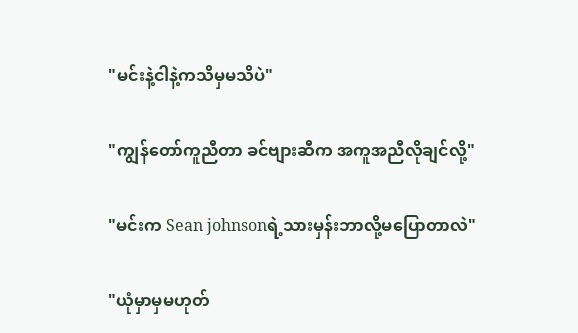"မင်းနဲ့ငါနဲ့ကသိမှမသိပဲ"

"ကျွန်တော်ကူညီတာ ခင်ဗျားဆီက အကူအညီလိုချင်လို့"

"မင်းက Sean johnsonရဲ့သားမှန်းဘာလို့မပြောတာလဲ"

"ယုံမှာမှမဟုတ်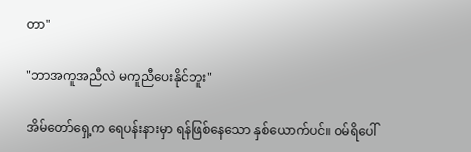တာ"

"ဘာအကူအညီလဲ မကူညီပေးနိုင်ဘူး"

အိမ်တော်ရှေ့က ရေပန်းနားမှာ ရန်ဖြစ်နေသော ‌နှစ်ယောက်ပင်။ ၀မ်ရိပေါ်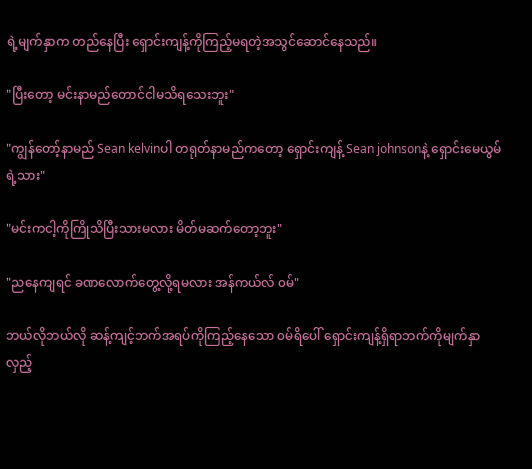ရဲ့မျက်နှာက တည်နေပြီး ရှောင်းကျန့်ကိုကြည့်မရတဲ့အသွင်ဆောင်နေသည်။

"ပြီးတော့ မင်းနာမည်တောင်ငါမသိရသေးဘူး"

"ကျွန်တော့်နာမည် Sean kelvinပါ တရုတ်နာမည်ကတော့ ရှောင်းကျန့် Sean johnsonနဲ့ ‌ရှောင်းမေယွမ်ရဲ့သား"

"မင်းကငါ့ကိုကြိုသိပြီးသားမလား မိတ်မဆက်တော့ဘူး"

"ညနေကျရင် ခဏလောက်တွေ့လို့ရမလား အန်ကယ်လ် ၀မ်"

ဘယ်လိုဘယ်လို ဆန့်ကျင့်ဘက်အရပ်ကိုကြည့်နေသော ၀မ်ရိပေါ် ရှောင်းကျန့်ရှိရာဘက်ကိုမျက်နှာလှည့်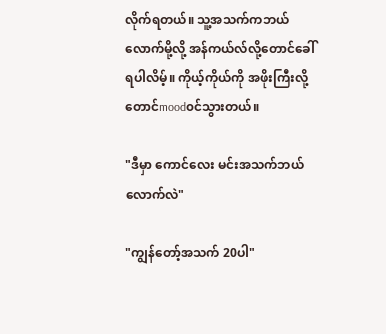လိုက်ရတယ်။ သူ့အသက်ကဘယ်လောက်မို့လို့ အန်ကယ်လ်လို့တောင်ခေါ်ရပါလိမ့်။ ကိုယ့်ကိုယ်ကို အဖိုးကြီးလို့တောင်mood၀င်သွားတယ်။

"ဒီမှာ ကောင်လေး မင်းအသက်ဘယ်လောက်လဲ"

"ကျွန်တော့်အသက် 20ပါ"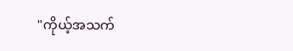"ကိုယ့်အသက်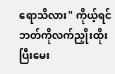ရောသိလား" ကိုယ့်ရင်ဘတ်ကိုလက်ညှိုးထိုးပြီးမေး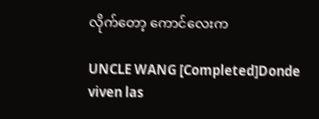လိုက်တော့ ကောင်လေးက

UNCLE WANG [Completed]Donde viven las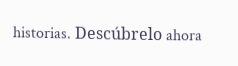historias. Descúbrelo ahora